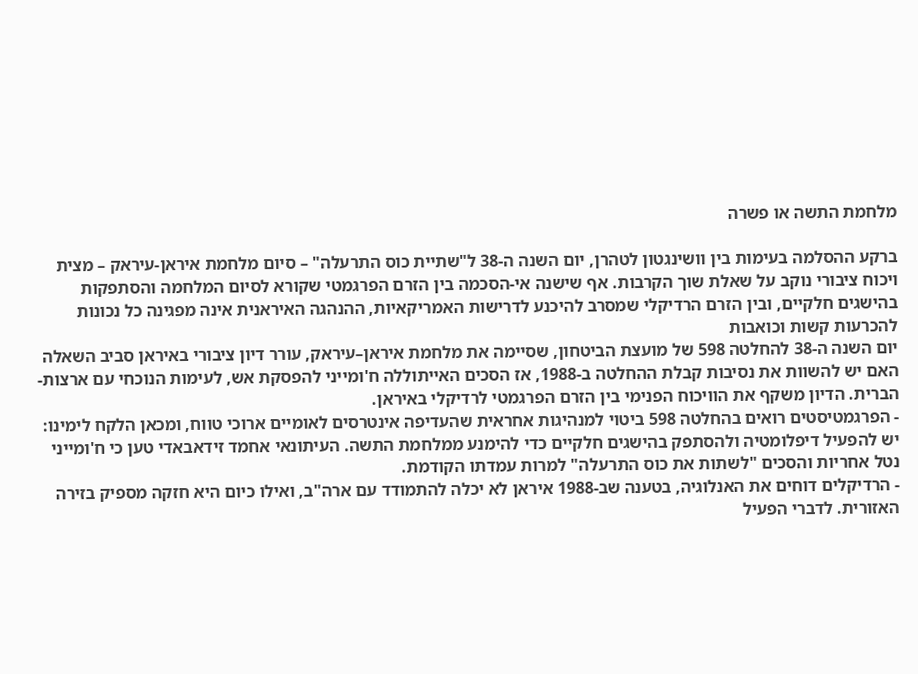מלחמת התשה או פשרה

ברקע ההסלמה בעימות בין וושינגטון לטהרן, יום השנה ה-38 ל"שתיית כוס התרעלה" – סיום מלחמת איראן-עיראק – מצית ויכוח ציבורי נוקב על שאלת שוך הקרבות. אף שישנה אי-הסכמה בין הזרם הפרגמטי שקורא לסיום המלחמה והסתפקות בהישגים חלקיים, ובין הזרם הרדיקלי שמסרב להיכנע לדרישות האמריקאיות, ההנהגה האיראנית אינה מפגינה כל נכונות להכרעות קשות וכואבות
יום השנה ה-38 להחלטה 598 של מועצת הביטחון, שסיימה את מלחמת איראן–עיראק, עורר דיון ציבורי באיראן סביב השאלה האם יש להשוות את נסיבות קבלת ההחלטה ב-1988, אז הסכים האייתוללה ח'ומייני להפסקת אש, לעימות הנוכחי עם ארצות-הברית. הדיון משקף את הוויכוח הפנימי בין הזרם הפרגמטי לרדיקלי באיראן.
- הפרגמטיסטים רואים בהחלטה 598 ביטוי למנהיגות אחראית שהעדיפה אינטרסים לאומיים ארוכי טווח, ומכאן הלקח לימינו: יש להפעיל דיפלומטיה ולהסתפק בהישגים חלקיים כדי להימנע ממלחמת התשה. העיתונאי אחמד זידאבאדי טען כי ח'ומייני נטל אחריות והסכים "לשתות את כוס התרעלה" למרות עמדתו הקודמת.
- הרדיקלים דוחים את האנלוגיה, בטענה שב-1988 איראן לא יכלה להתמודד עם ארה"ב, ואילו כיום היא חזקה מספיק בזירה האזורית. לדברי הפעיל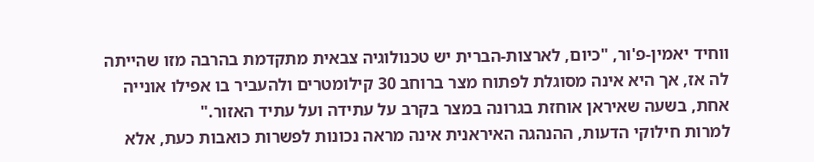ווחיד יאמין-פ'ור, "כיום, לארצות-הברית יש טכנולוגיה צבאית מתקדמת בהרבה מזו שהייתה לה אז, אך היא אינה מסוגלת לפתוח מצר ברוחב 30 קילומטרים ולהעביר בו אפילו אונייה אחת, בשעה שאיראן אוחזת בגרונה במצר בקרב על עתידה ועל עתיד האזור."
למרות חילוקי הדעות, ההנהגה האיראנית אינה מראה נכונות לפשרות כואבות כעת, אלא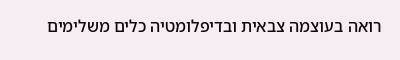רואה בעוצמה צבאית ובדיפלומטיה כלים משלימים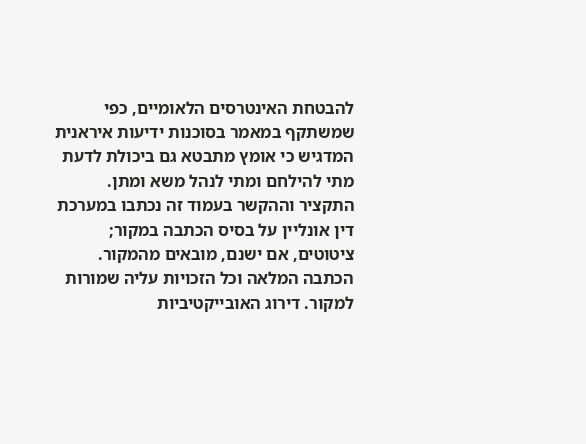להבטחת האינטרסים הלאומיים, כפי שמשתקף במאמר בסוכנות ידיעות איראנית המדגיש כי אומץ מתבטא גם ביכולת לדעת מתי להילחם ומתי לנהל משא ומתן.
התקציר וההקשר בעמוד זה נכתבו במערכת דין אונליין על בסיס הכתבה במקור; ציטוטים, אם ישנם, מובאים מהמקור. הכתבה המלאה וכל הזכויות עליה שמורות למקור. דירוג האובייקטיביות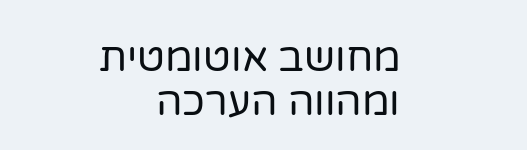מחושב אוטומטית ומהווה הערכה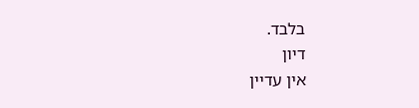בלבד.
דיון
אין עדיין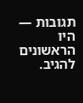תגובות — היו הראשונים להגיב.